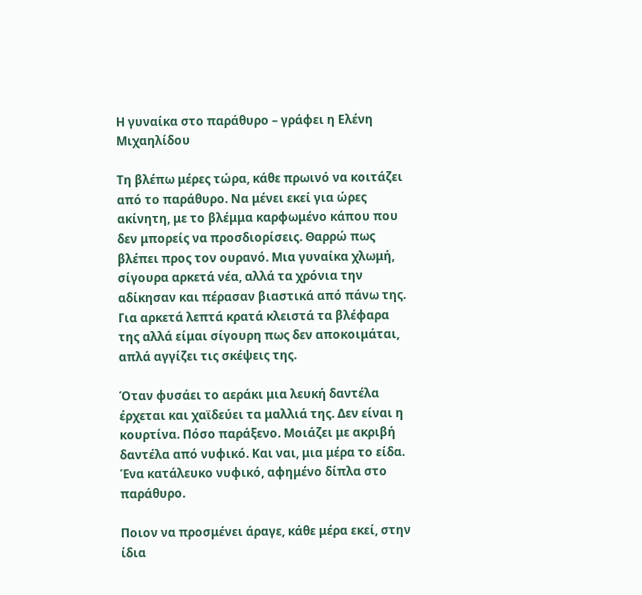Η γυναίκα στο παράθυρο – γράφει η Ελένη Μιχαηλίδου

Τη βλέπω μέρες τώρα, κάθε πρωινό να κοιτάζει από το παράθυρο. Να μένει εκεί για ώρες ακίνητη, με το βλέμμα καρφωμένο κάπου που δεν μπορείς να προσδιορίσεις. Θαρρώ πως βλέπει προς τον ουρανό. Μια γυναίκα χλωμή, σίγουρα αρκετά νέα, αλλά τα χρόνια την αδίκησαν και πέρασαν βιαστικά από πάνω της. Για αρκετά λεπτά κρατά κλειστά τα βλέφαρα της αλλά είμαι σίγουρη πως δεν αποκοιμάται, απλά αγγίζει τις σκέψεις της.

Όταν φυσάει το αεράκι μια λευκή δαντέλα έρχεται και χαϊδεύει τα μαλλιά της. Δεν είναι η κουρτίνα. Πόσο παράξενο. Μοιάζει με ακριβή δαντέλα από νυφικό. Και ναι, μια μέρα το είδα. Ένα κατάλευκο νυφικό, αφημένο δίπλα στο παράθυρο.

Ποιον να προσμένει άραγε, κάθε μέρα εκεί, στην ίδια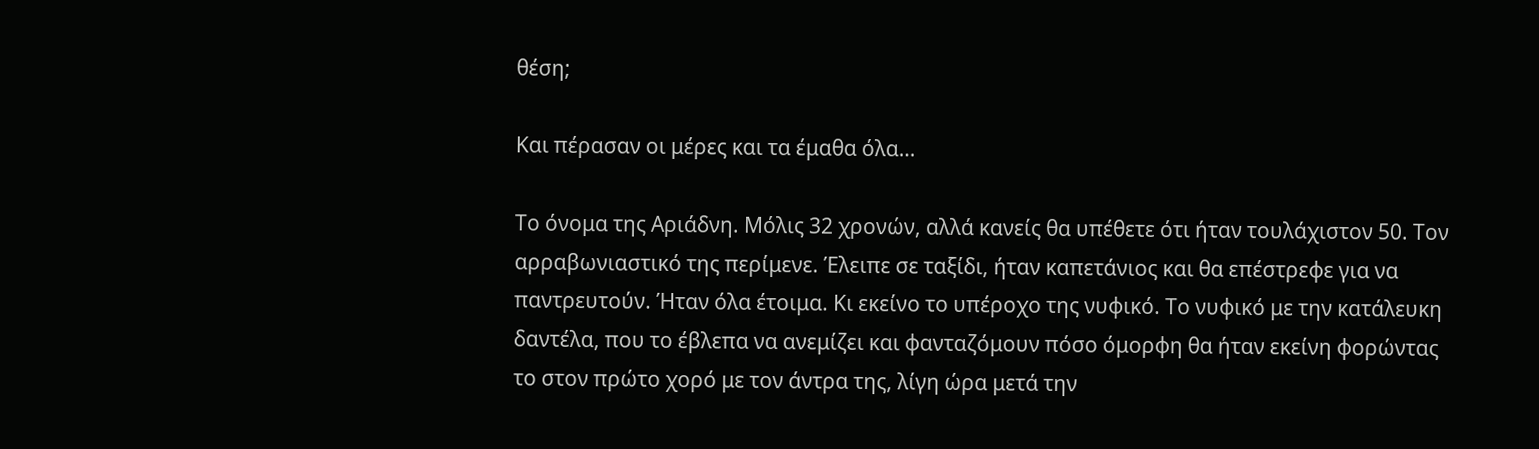θέση;

Και πέρασαν οι μέρες και τα έμαθα όλα…

Το όνομα της Αριάδνη. Μόλις 32 χρονών, αλλά κανείς θα υπέθετε ότι ήταν τουλάχιστον 50. Τον αρραβωνιαστικό της περίμενε. Έλειπε σε ταξίδι, ήταν καπετάνιος και θα επέστρεφε για να παντρευτούν. Ήταν όλα έτοιμα. Κι εκείνο το υπέροχο της νυφικό. Το νυφικό με την κατάλευκη δαντέλα, που το έβλεπα να ανεμίζει και φανταζόμουν πόσο όμορφη θα ήταν εκείνη φορώντας το στον πρώτο χορό με τον άντρα της, λίγη ώρα μετά την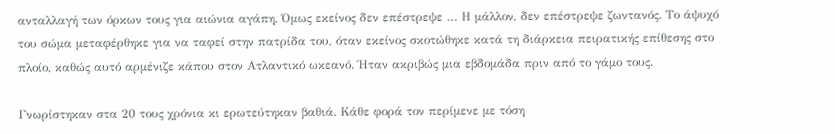ανταλλαγή των όρκων τους για αιώνια αγάπη. Όμως εκείνος δεν επέστρεψε … Η μάλλον, δεν επέστρεψε ζωντανός. Το άψυχό του σώμα μεταφέρθηκε για να ταφεί στην πατρίδα του, όταν εκείνος σκοτώθηκε κατά τη διάρκεια πειρατικής επίθεσης στο πλοίο, καθώς αυτό αρμένιζε κάπου στον Ατλαντικό ωκεανό. Ήταν ακριβώς μια εβδομάδα πριν από το γάμο τους.

Γνωρίστηκαν στα 20 τους χρόνια κι ερωτεύτηκαν βαθιά. Κάθε φορά τον περίμενε με τόση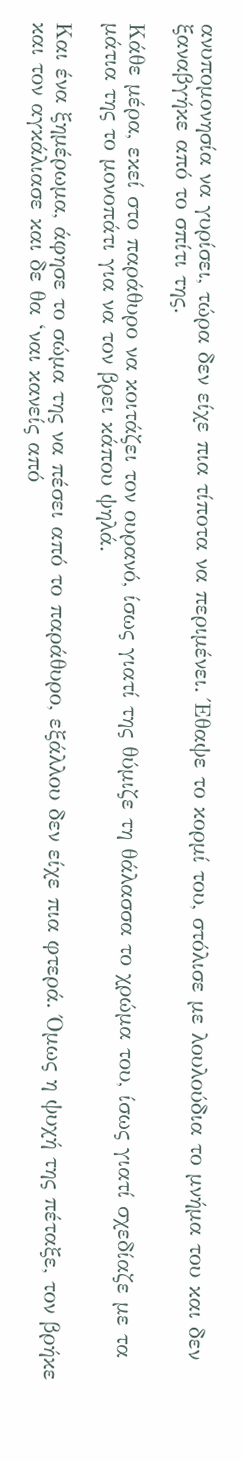ανυπομονησία να γυρίσει, τώρα δεν είχε πια τίποτα να περιμένει. Έθαψε το κορμί του, στόλισε με λουλούδια το μνήμα του και δεν ξαναβγήκε από το σπίτι της.

Κάθε μέρα, εκεί στο παράθυρο να κοιτάζει τον ουρανό, ίσως γιατί της θύμιζε τη θάλασσα το χρώμα του, ίσως γιατί σχεδίαζε με τα μάτια της το μονοπάτι για να τον βρει κάπου ψηλά.

Και ένα ξημέρωμα, άφησε το σώμα της να πέσει από το παράθυρο, εξάλλου δεν είχε πια φτερά. Όμως η ψυχή της πέταξε, τον βρήκε και τον αγκάλιασε και δε θα ‘ναι κανείς από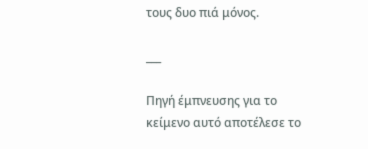τους δυο πιά μόνος.

___

Πηγή έμπνευσης για το κείμενο αυτό αποτέλεσε το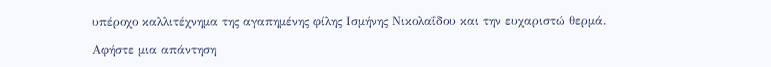υπέροχο καλλιτέχνημα της αγαπημένης φίλης Ισμήνης Νικολαΐδου και την ευχαριστώ θερμά.

Αφήστε μια απάντηση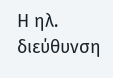Η ηλ. διεύθυνση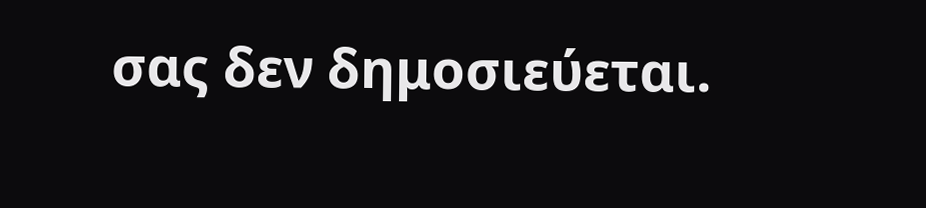σας δεν δημοσιεύεται.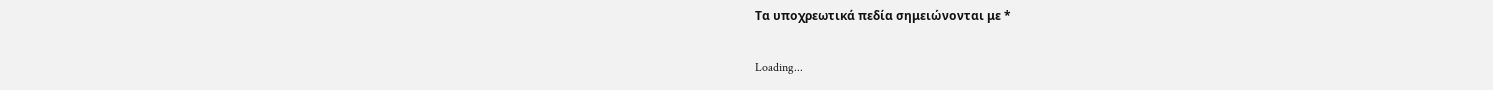Τα υποχρεωτικά πεδία σημειώνονται με *

Loading...